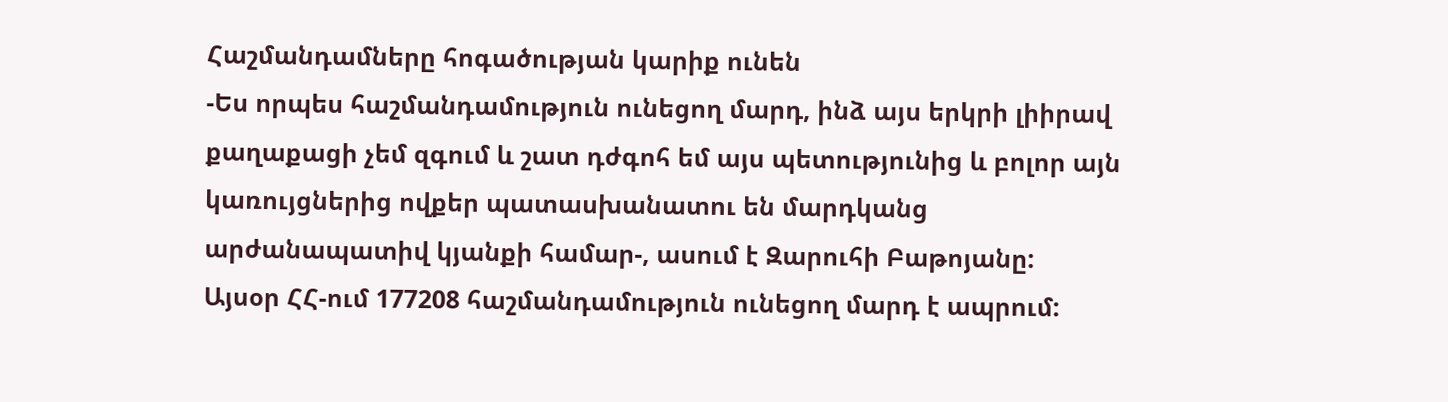Հաշմանդամները հոգածության կարիք ունեն
-Ես որպես հաշմանդամություն ունեցող մարդ, ինձ այս երկրի լիիրավ քաղաքացի չեմ զգում և շատ դժգոհ եմ այս պետությունից և բոլոր այն կառույցներից ովքեր պատասխանատու են մարդկանց արժանապատիվ կյանքի համար-, ասում է Զարուհի Բաթոյանը:
Այսօր ՀՀ-ում 177208 հաշմանդամություն ունեցող մարդ է ապրում: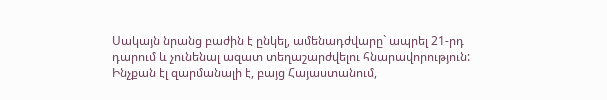Սակայն նրանց բաժին է ընկել, ամենադժվարը` ապրել 21-րդ դարում և չունենալ ազատ տեղաշարժվելու հնարավորություն: Ինչքան էլ զարմանալի է, բայց Հայաստանում,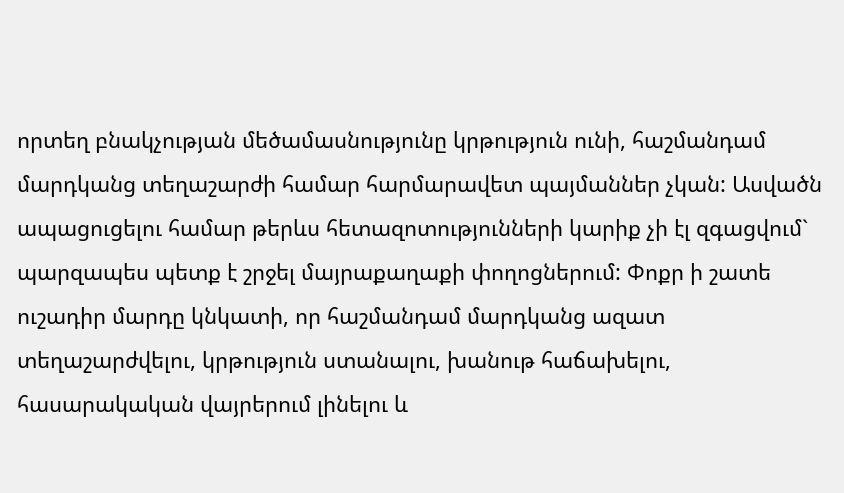որտեղ բնակչության մեծամասնությունը կրթություն ունի, հաշմանդամ մարդկանց տեղաշարժի համար հարմարավետ պայմաններ չկան: Ասվածն ապացուցելու համար թերևս հետազոտությունների կարիք չի էլ զգացվում` պարզապես պետք է շրջել մայրաքաղաքի փողոցներում: Փոքր ի շատե ուշադիր մարդը կնկատի, որ հաշմանդամ մարդկանց ազատ տեղաշարժվելու, կրթություն ստանալու, խանութ հաճախելու, հասարակական վայրերում լինելու և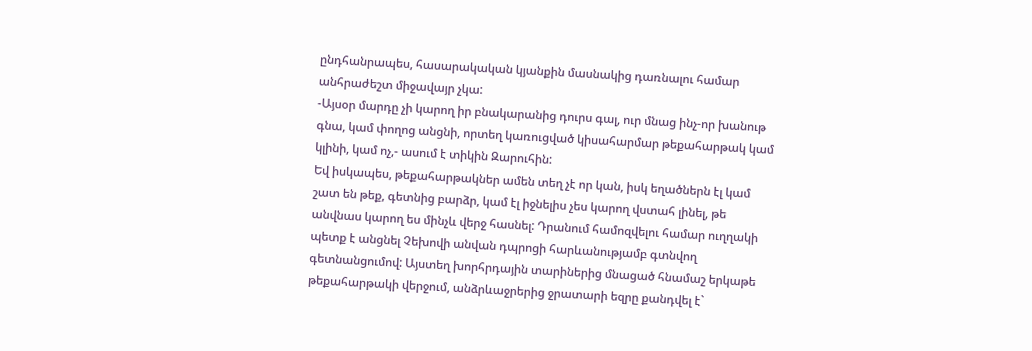ընդհանրապես, հասարակական կյանքին մասնակից դառնալու համար անհրաժեշտ միջավայր չկա:
-Այսօր մարդը չի կարող իր բնակարանից դուրս գալ, ուր մնաց ինչ-որ խանութ գնա, կամ փողոց անցնի, որտեղ կառուցված կիսահարմար թեքահարթակ կամ կլինի, կամ ոչ,- ասում է տիկին Զարուհին:
Եվ իսկապես, թեքահարթակներ ամեն տեղ չէ որ կան, իսկ եղածներն էլ կամ շատ են թեք, գետնից բարձր, կամ էլ իջնելիս չես կարող վստահ լինել, թե անվնաս կարող ես մինչև վերջ հասնել: Դրանում համոզվելու համար ուղղակի պետք է անցնել Չեխովի անվան դպրոցի հարևանությամբ գտնվող գետնանցումով: Այստեղ խորհրդային տարիներից մնացած հնամաշ երկաթե թեքահարթակի վերջում, անձրևաջրերից ջրատարի եզրը քանդվել է`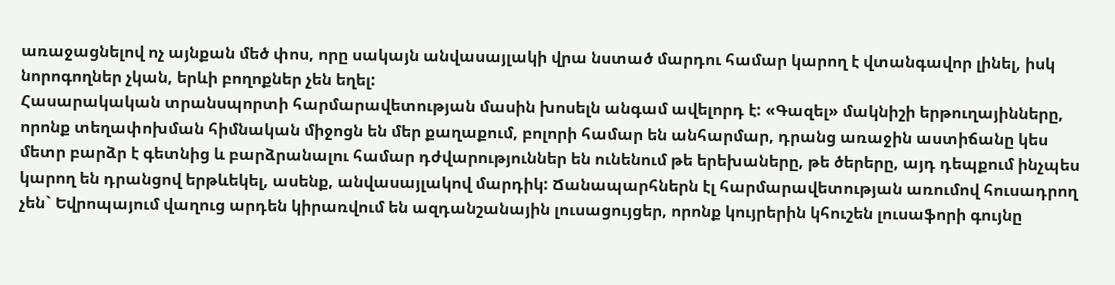առաջացնելով ոչ այնքան մեծ փոս, որը սակայն անվասայլակի վրա նստած մարդու համար կարող է վտանգավոր լինել, իսկ նորոգողներ չկան, երևի բողոքներ չեն եղել:
Հասարակական տրանսպորտի հարմարավետության մասին խոսելն անգամ ավելորդ է: «Գազել» մակնիշի երթուղայինները, որոնք տեղափոխման հիմնական միջոցն են մեր քաղաքում, բոլորի համար են անհարմար, դրանց առաջին աստիճանը կես մետր բարձր է գետնից և բարձրանալու համար դժվարություններ են ունենում թե երեխաները, թե ծերերը, այդ դեպքում ինչպես կարող են դրանցով երթևեկել, ասենք, անվասայլակով մարդիկ: Ճանապարհներն էլ հարմարավետության առումով հուսադրող չեն` Եվրոպայում վաղուց արդեն կիրառվում են ազդանշանային լուսացույցեր, որոնք կույրերին կհուշեն լուսաֆորի գույնը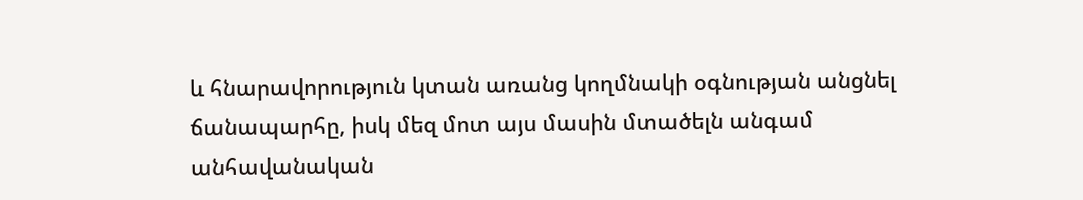և հնարավորություն կտան առանց կողմնակի օգնության անցնել ճանապարհը, իսկ մեզ մոտ այս մասին մտածելն անգամ անհավանական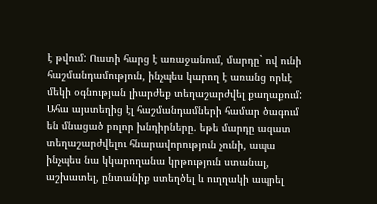է թվում: Ուստի հարց է առաջանում, մարդը` ով ունի հաշմանդամություն, ինչպես կարող է առանց որևէ մեկի օգնության լիարժեք տեղաշարժվել քաղաքում: Ահա այստեղից էլ հաշմանդամների համար ծագում են մնացած բոլոր խնդիրները. եթե մարդը ազատ տեղաշարժվելու հնարավորություն չունի, ապա ինչպես նա կկարողանա կրթություն ստանալ, աշխատել, ընտանիք ստեղծել և ուղղակի ապրել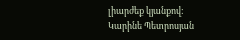լիարժեք կյանքով:
Կարինե Պետրոսյան